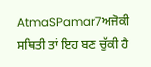AtmaSPamar7ਅਜੋਕੀ ਸਥਿਤੀ ਤਾਂ ਇਹ ਬਣ ਚੁੱਕੀ ਹੈ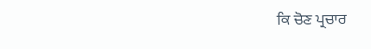ਕਿ ਚੋਣ ਪ੍ਰਚਾਰ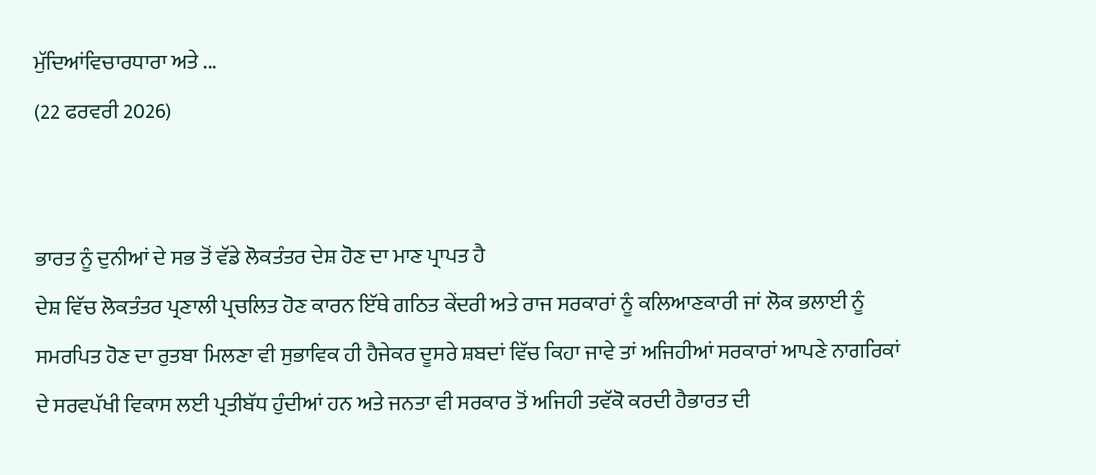ਮੁੱਦਿਆਂਵਿਚਾਰਧਾਰਾ ਅਤੇ ...
(22 ਫਰਵਰੀ 2026)


ਭਾਰਤ ਨੂੰ ਦੁਨੀਆਂ ਦੇ ਸਭ ਤੋਂ ਵੱਡੇ ਲੋਕਤੰਤਰ ਦੇਸ਼ ਹੋਣ ਦਾ ਮਾਣ ਪ੍ਰਾਪਤ ਹੈ
ਦੇਸ਼ ਵਿੱਚ ਲੋਕਤੰਤਰ ਪ੍ਰਣਾਲੀ ਪ੍ਰਚਲਿਤ ਹੋਣ ਕਾਰਨ ਇੱਥੇ ਗਠਿਤ ਕੇਂਦਰੀ ਅਤੇ ਰਾਜ ਸਰਕਾਰਾਂ ਨੂੰ ਕਲਿਆਣਕਾਰੀ ਜਾਂ ਲੋਕ ਭਲਾਈ ਨੂੰ ਸਮਰਪਿਤ ਹੋਣ ਦਾ ਰੁਤਬਾ ਮਿਲਣਾ ਵੀ ਸੁਭਾਵਿਕ ਹੀ ਹੈਜੇਕਰ ਦੂਸਰੇ ਸ਼ਬਦਾਂ ਵਿੱਚ ਕਿਹਾ ਜਾਵੇ ਤਾਂ ਅਜਿਹੀਆਂ ਸਰਕਾਰਾਂ ਆਪਣੇ ਨਾਗਰਿਕਾਂ ਦੇ ਸਰਵਪੱਖੀ ਵਿਕਾਸ ਲਈ ਪ੍ਰਤੀਬੱਧ ਹੁੰਦੀਆਂ ਹਨ ਅਤੇ ਜਨਤਾ ਵੀ ਸਰਕਾਰ ਤੋਂ ਅਜਿਹੀ ਤਵੱਕੋ ਕਰਦੀ ਹੈਭਾਰਤ ਦੀ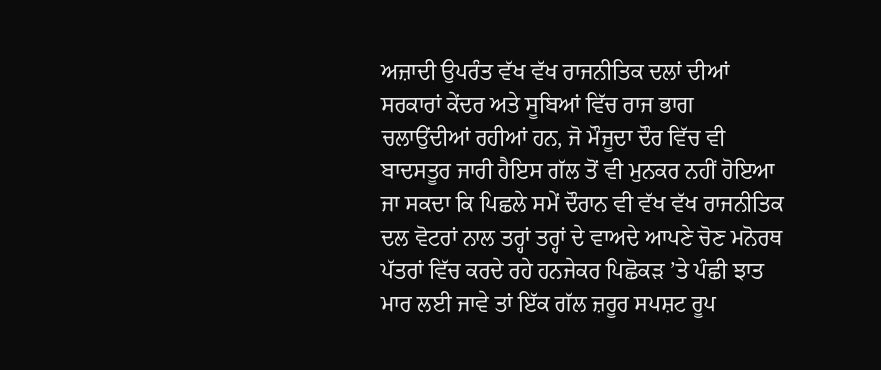ਅਜ਼ਾਦੀ ਉਪਰੰਤ ਵੱਖ ਵੱਖ ਰਾਜਨੀਤਿਕ ਦਲਾਂ ਦੀਆਂ ਸਰਕਾਰਾਂ ਕੇਂਦਰ ਅਤੇ ਸੂਬਿਆਂ ਵਿੱਚ ਰਾਜ ਭਾਗ ਚਲਾਉਂਦੀਆਂ ਰਹੀਆਂ ਹਨ, ਜੋ ਮੌਜੂਦਾ ਦੌਰ ਵਿੱਚ ਵੀ ਬਾਦਸਤੂਰ ਜਾਰੀ ਹੈਇਸ ਗੱਲ ਤੋਂ ਵੀ ਮੁਨਕਰ ਨਹੀਂ ਹੋਇਆ ਜਾ ਸਕਦਾ ਕਿ ਪਿਛਲੇ ਸਮੇਂ ਦੌਰਾਨ ਵੀ ਵੱਖ ਵੱਖ ਰਾਜਨੀਤਿਕ ਦਲ ਵੋਟਰਾਂ ਨਾਲ ਤਰ੍ਹਾਂ ਤਰ੍ਹਾਂ ਦੇ ਵਾਅਦੇ ਆਪਣੇ ਚੋਣ ਮਨੋਰਥ ਪੱਤਰਾਂ ਵਿੱਚ ਕਰਦੇ ਰਹੇ ਹਨਜੇਕਰ ਪਿਛੋਕੜ ’ਤੇ ਪੰਛੀ ਝਾਤ ਮਾਰ ਲਈ ਜਾਵੇ ਤਾਂ ਇੱਕ ਗੱਲ ਜ਼ਰੂਰ ਸਪਸ਼ਟ ਰੂਪ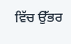ਵਿੱਚ ਉੱਭਰ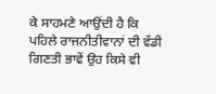ਕੇ ਸਾਹਮਣੇ ਆਉਂਦੀ ਹੈ ਕਿ ਪਹਿਲੇ ਰਾਜਨੀਤੀਵਾਨਾਂ ਦੀ ਵੱਡੀ ਗਿਣਤੀ ਭਾਵੇਂ ਉਹ ਕਿਸੇ ਵੀ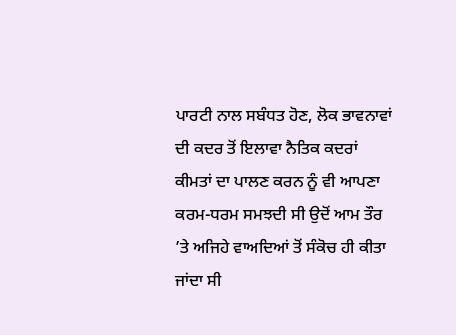ਪਾਰਟੀ ਨਾਲ ਸਬੰਧਤ ਹੋਣ, ਲੋਕ ਭਾਵਨਾਵਾਂ ਦੀ ਕਦਰ ਤੋਂ ਇਲਾਵਾ ਨੈਤਿਕ ਕਦਰਾਂ ਕੀਮਤਾਂ ਦਾ ਪਾਲਣ ਕਰਨ ਨੂੰ ਵੀ ਆਪਣਾ ਕਰਮ-ਧਰਮ ਸਮਝਦੀ ਸੀ ਉਦੋਂ ਆਮ ਤੌਰ ’ਤੇ ਅਜਿਹੇ ਵਾਅਦਿਆਂ ਤੋਂ ਸੰਕੋਚ ਹੀ ਕੀਤਾ ਜਾਂਦਾ ਸੀ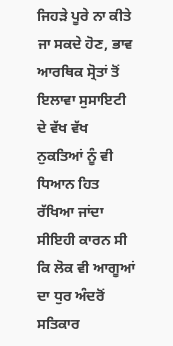ਜਿਹੜੇ ਪੂਰੇ ਨਾ ਕੀਤੇ ਜਾ ਸਕਦੇ ਹੋਣ, ਭਾਵ ਆਰਥਿਕ ਸ੍ਰੋਤਾਂ ਤੋਂ ਇਲਾਵਾ ਸੁਸਾਇਟੀ ਦੇ ਵੱਖ ਵੱਖ ਨੁਕਤਿਆਂ ਨੂੰ ਵੀ ਧਿਆਨ ਹਿਤ ਰੱਖਿਆ ਜਾਂਦਾ ਸੀਇਹੀ ਕਾਰਨ ਸੀ ਕਿ ਲੋਕ ਵੀ ਆਗੂਆਂ ਦਾ ਧੁਰ ਅੰਦਰੋਂ ਸਤਿਕਾਰ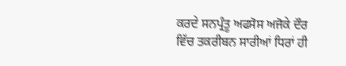ਕਰਦੇ ਸਨਪ੍ਰੰਤੂ ਅਫਸੋਸ ਅਜੋਕੇ ਦੌਰ ਵਿੱਚ ਤਕਰੀਬਨ ਸਾਰੀਆਂ ਧਿਰਾਂ ਹੀ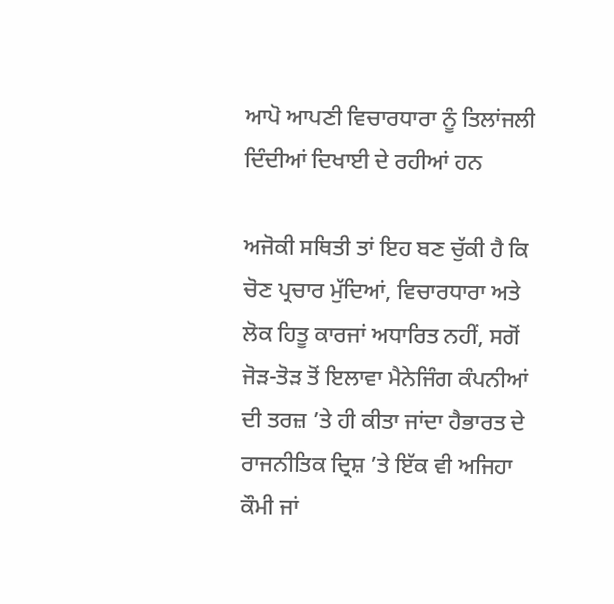ਆਪੋ ਆਪਣੀ ਵਿਚਾਰਧਾਰਾ ਨੂੰ ਤਿਲਾਂਜਲੀ ਦਿੰਦੀਆਂ ਦਿਖਾਈ ਦੇ ਰਹੀਆਂ ਹਨ

ਅਜੋਕੀ ਸਥਿਤੀ ਤਾਂ ਇਹ ਬਣ ਚੁੱਕੀ ਹੈ ਕਿ ਚੋਣ ਪ੍ਰਚਾਰ ਮੁੱਦਿਆਂ, ਵਿਚਾਰਧਾਰਾ ਅਤੇ ਲੋਕ ਹਿਤੂ ਕਾਰਜਾਂ ਅਧਾਰਿਤ ਨਹੀਂ, ਸਗੋਂ ਜੋੜ-ਤੋੜ ਤੋਂ ਇਲਾਵਾ ਮੈਨੇਜਿੰਗ ਕੰਪਨੀਆਂ ਦੀ ਤਰਜ਼ ’ਤੇ ਹੀ ਕੀਤਾ ਜਾਂਦਾ ਹੈਭਾਰਤ ਦੇ ਰਾਜਨੀਤਿਕ ਦ੍ਰਿਸ਼ ’ਤੇ ਇੱਕ ਵੀ ਅਜਿਹਾ ਕੌਮੀ ਜਾਂ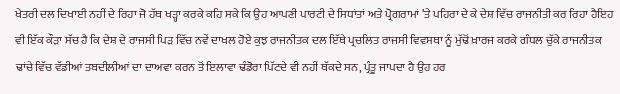ਖੇਤਰੀ ਦਲ ਦਿਖਾਈ ਨਹੀਂ ਦੇ ਰਿਹਾ ਜੋ ਹੱਥ ਖੜ੍ਹਾ ਕਰਕੇ ਕਹਿ ਸਕੇ ਕਿ ਉਹ ਆਪਣੀ ਪਾਰਟੀ ਦੇ ਸਿਧਾਂਤਾਂ ਅਤੇ ਪ੍ਰੋਗਰਾਮਾਂ ’ਤੇ ਪਹਿਰਾ ਦੇ ਕੇ ਦੇਸ਼ ਵਿੱਚ ਰਾਜਨੀਤੀ ਕਰ ਰਿਹਾ ਹੈਇਹ ਵੀ ਇੱਕ ਕੌੜਾ ਸੱਚ ਹੈ ਕਿ ਦੇਸ਼ ਦੇ ਰਾਜਸੀ ਪਿੜ ਵਿੱਚ ਨਵੇਂ ਦਾਖਲ ਹੋਏ ਕੁਝ ਰਾਜਨੀਤਕ ਦਲ ਇੱਥੇ ਪ੍ਰਚਲਿਤ ਰਾਜਸੀ ਵਿਵਸਥਾ ਨੂੰ ਮੁੱਢੋਂ ਖ਼ਾਰਜ ਕਰਕੇ ਗੰਧਲ ਚੁੱਕੇ ਰਾਜਨੀਤਕ ਢਾਂਚੇ ਵਿੱਚ ਵੱਡੀਆਂ ਤਬਦੀਲੀਆਂ ਦਾ ਦਾਅਵਾ ਕਰਨ ਤੋਂ ਇਲਾਵਾ ਢੰਡੋਰਾ ਪਿੱਟਦੇ ਵੀ ਨਹੀਂ ਥੱਕਦੇ ਸਨ, ਪ੍ਰੰਤੂ ਜਾਪਦਾ ਹੈ ਉਹ ਹਰ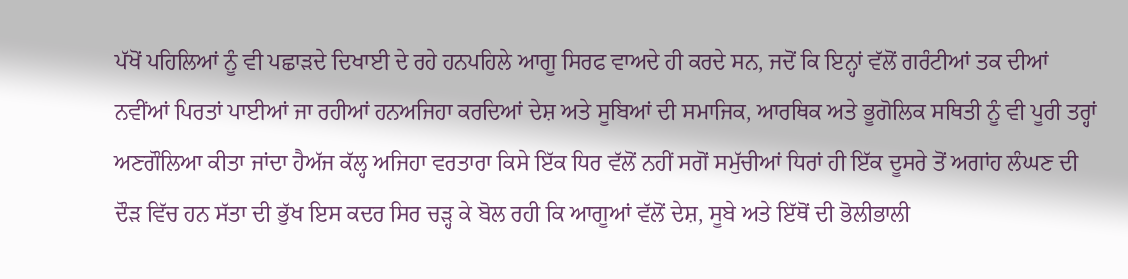ਪੱਖੋਂ ਪਹਿਲਿਆਂ ਨੂੰ ਵੀ ਪਛਾੜਦੇ ਦਿਖਾਈ ਦੇ ਰਹੇ ਹਨਪਹਿਲੇ ਆਗੂ ਸਿਰਫ ਵਾਅਦੇ ਹੀ ਕਰਦੇ ਸਨ, ਜਦੋਂ ਕਿ ਇਨ੍ਹਾਂ ਵੱਲੋਂ ਗਰੰਟੀਆਂ ਤਕ ਦੀਆਂ ਨਵੀਂਆਂ ਪਿਰਤਾਂ ਪਾਈਆਂ ਜਾ ਰਹੀਆਂ ਹਨਅਜਿਹਾ ਕਰਦਿਆਂ ਦੇਸ਼ ਅਤੇ ਸੂਬਿਆਂ ਦੀ ਸਮਾਜਿਕ, ਆਰਥਿਕ ਅਤੇ ਭੂਗੋਲਿਕ ਸਥਿਤੀ ਨੂੰ ਵੀ ਪੂਰੀ ਤਰ੍ਹਾਂ ਅਣਗੌਲਿਆ ਕੀਤਾ ਜਾਂਦਾ ਹੈਅੱਜ ਕੱਲ੍ਹ ਅਜਿਹਾ ਵਰਤਾਰਾ ਕਿਸੇ ਇੱਕ ਧਿਰ ਵੱਲੋਂ ਨਹੀਂ ਸਗੋਂ ਸਮੁੱਚੀਆਂ ਧਿਰਾਂ ਹੀ ਇੱਕ ਦੂਸਰੇ ਤੋਂ ਅਗਾਂਹ ਲੰਘਣ ਦੀ ਦੌੜ ਵਿੱਚ ਹਨ ਸੱਤਾ ਦੀ ਭੁੱਖ ਇਸ ਕਦਰ ਸਿਰ ਚੜ੍ਹ ਕੇ ਬੋਲ ਰਹੀ ਕਿ ਆਗੂਆਂ ਵੱਲੋਂ ਦੇਸ਼, ਸੂਬੇ ਅਤੇ ਇੱਥੋਂ ਦੀ ਭੋਲੀਭਾਲੀ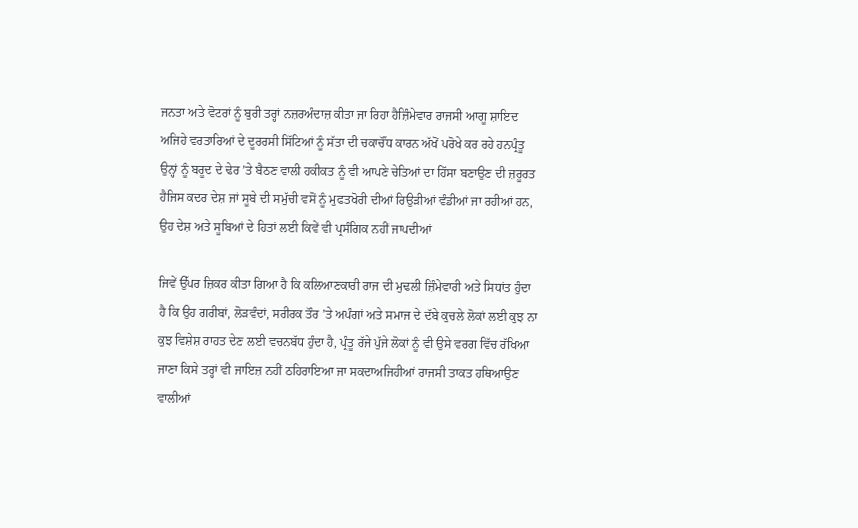ਜਨਤਾ ਅਤੇ ਵੋਟਰਾਂ ਨੂੰ ਬੁਰੀ ਤਰ੍ਹਾਂ ਨਜ਼ਰਅੰਦਾਜ਼ ਕੀਤਾ ਜਾ ਰਿਹਾ ਹੈਜ਼ਿੰਮੇਵਾਰ ਰਾਜਸੀ ਆਗੂ ਸ਼ਾਇਦ ਅਜਿਹੇ ਵਰਤਾਰਿਆਂ ਦੇ ਦੂਰਰਸੀ ਸਿੱਟਿਆਂ ਨੂੰ ਸੱਤਾ ਦੀ ਚਕਾਚੌਂਧ ਕਾਰਨ ਅੱਖੋਂ ਪਰੋਖੇ ਕਰ ਰਹੇ ਹਨਪ੍ਰੰਤੂ ਉਨ੍ਹਾਂ ਨੂੰ ਬਰੂਦ ਦੇ ਢੇਰ ’ਤੇ ਬੈਠਣ ਵਾਲੀ ਹਕੀਕਤ ਨੂੰ ਵੀ ਆਪਣੇ ਚੇਤਿਆਂ ਦਾ ਹਿੱਸਾ ਬਣਾਉਣ ਦੀ ਜ਼ਰੂਰਤ ਹੈਜਿਸ ਕਦਰ ਦੇਸ਼ ਜਾਂ ਸੂਬੇ ਦੀ ਸਮੁੱਚੀ ਵਸੋਂ ਨੂੰ ਮੁਫਤਖੋਰੀ ਦੀਆਂ ਰਿਉੜੀਆਂ ਵੰਡੀਆਂ ਜਾ ਰਹੀਆਂ ਹਨ, ਉਹ ਦੇਸ਼ ਅਤੇ ਸੂਬਿਆਂ ਦੇ ਹਿਤਾਂ ਲਈ ਕਿਵੇਂ ਵੀ ਪ੍ਰਸੰਗਿਕ ਨਹੀਂ ਜਾਪਦੀਆਂ

ਜਿਵੇਂ ਉੱਪਰ ਜ਼ਿਕਰ ਕੀਤਾ ਗਿਆ ਹੈ ਕਿ ਕਲਿਆਣਕਾਰੀ ਰਾਜ ਦੀ ਮੁਢਲੀ ਜ਼ਿੰਮੇਵਾਰੀ ਅਤੇ ਸਿਧਾਂਤ ਹੁੰਦਾ ਹੈ ਕਿ ਉਹ ਗਰੀਬਾਂ, ਲੋੜਵੰਦਾਂ, ਸਰੀਰਕ ਤੌਰ ’ਤੇ ਅਪੰਗਾਂ ਅਤੇ ਸਮਾਜ ਦੇ ਦੱਬੇ ਕੁਚਲੇ ਲੋਕਾਂ ਲਈ ਕੁਝ ਨਾ ਕੁਝ ਵਿਸ਼ੇਸ਼ ਰਾਹਤ ਦੇਣ ਲਈ ਵਚਨਬੱਧ ਹੁੰਦਾ ਹੈ, ਪ੍ਰੰਤੂ ਰੱਜੇ ਪੁੱਜੇ ਲੋਕਾਂ ਨੂੰ ਵੀ ਉਸੇ ਵਰਗ ਵਿੱਚ ਰੱਖਿਆ ਜਾਣਾ ਕਿਸੇ ਤਰ੍ਹਾਂ ਵੀ ਜਾਇਜ਼ ਨਹੀਂ ਠਹਿਰਾਇਆ ਜਾ ਸਕਦਾਅਜਿਹੀਆਂ ਰਾਜਸੀ ਤਾਕਤ ਹਥਿਆਉਣ ਵਾਲੀਆਂ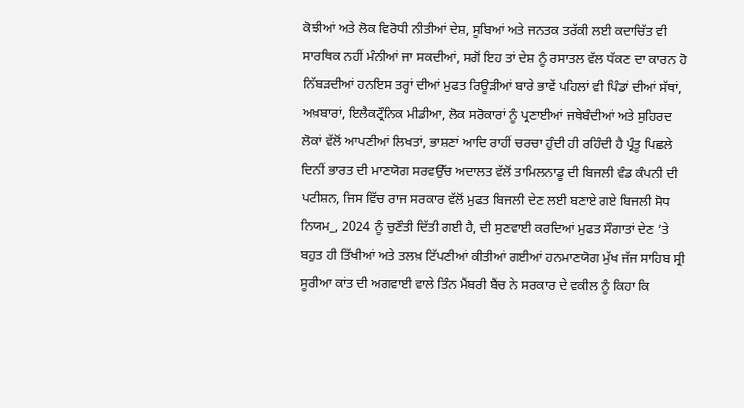ਕੋਝੀਆਂ ਅਤੇ ਲੋਕ ਵਿਰੋਧੀ ਨੀਤੀਆਂ ਦੇਸ਼, ਸੂਬਿਆਂ ਅਤੇ ਜਨਤਕ ਤਰੱਕੀ ਲਈ ਕਦਾਚਿੱਤ ਵੀ ਸਾਰਥਿਕ ਨਹੀਂ ਮੰਨੀਆਂ ਜਾ ਸਕਦੀਆਂ, ਸਗੋਂ ਇਹ ਤਾਂ ਦੇਸ਼ ਨੂੰ ਰਸਾਤਲ ਵੱਲ ਧੱਕਣ ਦਾ ਕਾਰਨ ਹੋ ਨਿੱਬੜਦੀਆਂ ਹਨਇਸ ਤਰ੍ਹਾਂ ਦੀਆਂ ਮੁਫਤ ਰਿਊੜੀਆਂ ਬਾਰੇ ਭਾਵੇਂ ਪਹਿਲਾਂ ਵੀ ਪਿੰਡਾਂ ਦੀਆਂ ਸੱਥਾਂ, ਅਖ਼ਬਾਰਾਂ, ਇਲੈਕਟ੍ਰੌਨਿਕ ਮੀਡੀਆ, ਲੋਕ ਸਰੋਕਾਰਾਂ ਨੂੰ ਪ੍ਰਣਾਈਆਂ ਜਥੇਬੰਦੀਆਂ ਅਤੇ ਸੁਹਿਰਦ ਲੋਕਾਂ ਵੱਲੋਂ ਆਪਣੀਆਂ ਲਿਖਤਾਂ, ਭਾਸ਼ਣਾਂ ਆਦਿ ਰਾਹੀਂ ਚਰਚਾ ਹੁੰਦੀ ਹੀ ਰਹਿੰਦੀ ਹੈ ਪ੍ਰੰਤੂ ਪਿਛਲੇ ਦਿਨੀਂ ਭਾਰਤ ਦੀ ਮਾਣਯੋਗ ਸਰਵਉੱਚ ਅਦਾਲਤ ਵੱਲੋਂ ਤਾਮਿਲਨਾਡੂ ਦੀ ਬਿਜਲੀ ਵੰਡ ਕੰਪਨੀ ਦੀ ਪਟੀਸ਼ਨ, ਜਿਸ ਵਿੱਚ ਰਾਜ ਸਰਕਾਰ ਵੱਲੋਂ ਮੁਫਤ ਬਿਜਲੀ ਦੇਣ ਲਈ ਬਣਾਏ ਗਏ ਬਿਜਲੀ ਸੋਧ ਨਿਯਮ_, 2024 ਨੂੰ ਚੁਣੌਤੀ ਦਿੱਤੀ ਗਈ ਹੈ, ਦੀ ਸੁਣਵਾਈ ਕਰਦਿਆਂ ਮੁਫਤ ਸੌਗਾਤਾਂ ਦੇਣ ’ਤੇ ਬਹੁਤ ਹੀ ਤਿੱਖੀਆਂ ਅਤੇ ਤਲਖ਼ ਟਿੱਪਣੀਆਂ ਕੀਤੀਆਂ ਗਈਆਂ ਹਨਮਾਣਯੋਗ ਮੁੱਖ ਜੱਜ ਸਾਹਿਬ ਸ੍ਰੀ ਸੂਰੀਆ ਕਾਂਤ ਦੀ ਅਗਵਾਈ ਵਾਲੇ ਤਿੰਨ ਮੈਂਬਰੀ ਬੈਂਚ ਨੇ ਸਰਕਾਰ ਦੇ ਵਕੀਲ ਨੂੰ ਕਿਹਾ ਕਿ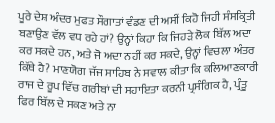ਪੂਰੇ ਦੇਸ਼ ਅੰਦਰ ਮੁਫਤ ਸੌਗਾਤਾਂ ਵੰਡਣ ਦੀ ਅਸੀਂ ਕਿਹੋ ਜਿਹੀ ਸੰਸਕ੍ਰਿਤੀ ਬਣਾਉਣ ਵੱਲ ਵਧ ਰਹੇ ਹਾਂ? ਉਨ੍ਹਾਂ ਕਿਹਾ ਕਿ ਜਿਹੜੇ ਲੋਕ ਬਿੱਲ ਅਦਾ ਕਰ ਸਕਦੇ ਹਨ, ਅਤੇ ਜੋ ਅਦਾ ਨਹੀਂ ਕਰ ਸਕਦੇ, ਉਨ੍ਹਾਂ ਵਿਚਲਾ ਅੰਤਰ ਕਿੱਥੇ ਹੈ? ਮਾਣਯੋਗ ਜੱਜ ਸਾਹਿਬ ਨੇ ਸਵਾਲ ਕੀਤਾ ਕਿ ਕਲਿਆਣਕਾਰੀ ਰਾਜ ਦੇ ਰੂਪ ਵਿੱਚ ਗਰੀਬਾਂ ਦੀ ਸਹਾਇਤਾ ਕਰਨੀ ਪ੍ਰਸੰਗਿਕ ਹੈ, ਪ੍ਰੰਤੂ ਫਿਰ ਬਿੱਲ ਦੇ ਸਕਣ ਅਤੇ ਨਾ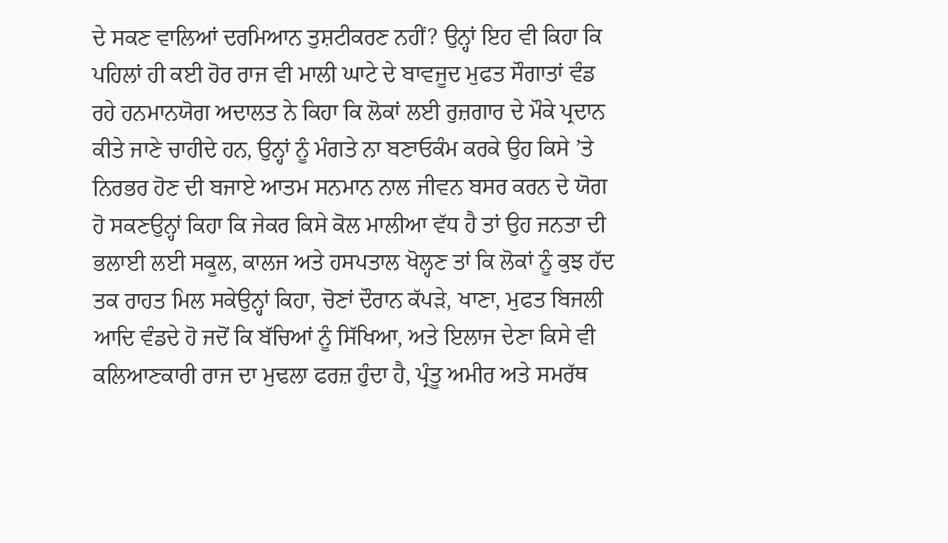ਦੇ ਸਕਣ ਵਾਲਿਆਂ ਦਰਮਿਆਨ ਤੁਸ਼ਟੀਕਰਣ ਨਹੀਂ? ਉਨ੍ਹਾਂ ਇਹ ਵੀ ਕਿਹਾ ਕਿ ਪਹਿਲਾਂ ਹੀ ਕਈ ਹੋਰ ਰਾਜ ਵੀ ਮਾਲੀ ਘਾਟੇ ਦੇ ਬਾਵਜੂਦ ਮੁਫਤ ਸੌਗਾਤਾਂ ਵੰਡ ਰਹੇ ਹਨਮਾਨਯੋਗ ਅਦਾਲਤ ਨੇ ਕਿਹਾ ਕਿ ਲੋਕਾਂ ਲਈ ਰੁਜ਼ਗਾਰ ਦੇ ਮੌਕੇ ਪ੍ਰਦਾਨ ਕੀਤੇ ਜਾਣੇ ਚਾਹੀਦੇ ਹਨ, ਉਨ੍ਹਾਂ ਨੂੰ ਮੰਗਤੇ ਨਾ ਬਣਾਓਕੰਮ ਕਰਕੇ ਉਹ ਕਿਸੇ ’ਤੇ ਨਿਰਭਰ ਹੋਣ ਦੀ ਬਜਾਏ ਆਤਮ ਸਨਮਾਨ ਨਾਲ ਜੀਵਨ ਬਸਰ ਕਰਨ ਦੇ ਯੋਗ ਹੋ ਸਕਣਉਨ੍ਹਾਂ ਕਿਹਾ ਕਿ ਜੇਕਰ ਕਿਸੇ ਕੋਲ ਮਾਲੀਆ ਵੱਧ ਹੈ ਤਾਂ ਉਹ ਜਨਤਾ ਦੀ ਭਲਾਈ ਲਈ ਸਕੂਲ, ਕਾਲਜ ਅਤੇ ਹਸਪਤਾਲ ਖੋਲ੍ਹਣ ਤਾਂ ਕਿ ਲੋਕਾਂ ਨੂੰ ਕੁਝ ਹੱਦ ਤਕ ਰਾਹਤ ਮਿਲ ਸਕੇਉਨ੍ਹਾਂ ਕਿਹਾ, ਚੋਣਾਂ ਦੌਰਾਨ ਕੱਪੜੇ, ਖਾਣਾ, ਮੁਫਤ ਬਿਜਲੀ ਆਦਿ ਵੰਡਦੇ ਹੋ ਜਦੋਂ ਕਿ ਬੱਚਿਆਂ ਨੂੰ ਸਿੱਖਿਆ, ਅਤੇ ਇਲਾਜ ਦੇਣਾ ਕਿਸੇ ਵੀ ਕਲਿਆਣਕਾਰੀ ਰਾਜ ਦਾ ਮੁਢਲਾ ਫਰਜ਼ ਹੁੰਦਾ ਹੈ, ਪ੍ਰੰਤੂ ਅਮੀਰ ਅਤੇ ਸਮਰੱਥ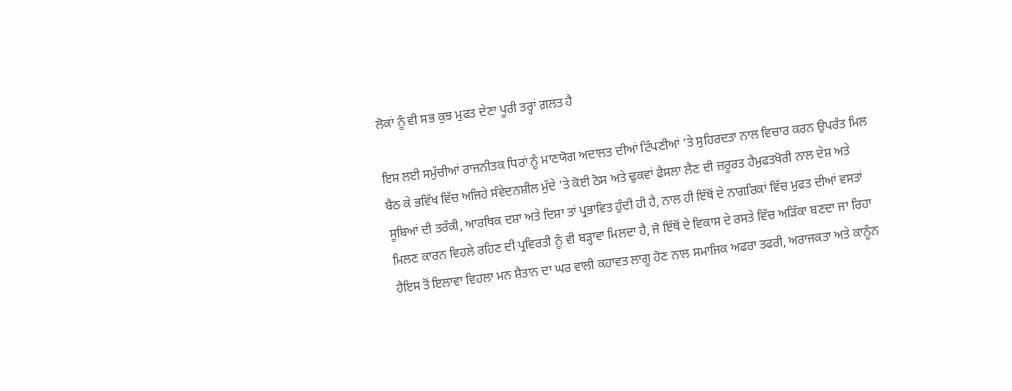ਲੋਕਾਂ ਨੂੰ ਵੀ ਸਭ ਕੁਝ ਮੁਫਤ ਦੇਣਾ ਪੂਰੀ ਤਰ੍ਹਾਂ ਗ਼ਲਤ ਹੈ

ਇਸ ਲਈ ਸਮੁੱਚੀਆਂ ਰਾਜਨੀਤਕ ਧਿਰਾਂ ਨੂੰ ਮਾਣਯੋਗ ਅਦਾਲਤ ਦੀਆਂ ਟਿੱਪਣੀਆਂ ’ਤੇ ਸੁਹਿਰਦਤਾ ਨਾਲ ਵਿਚਾਰ ਕਰਨ ਉਪਰੰਤ ਮਿਲ ਬੈਠ ਕੇ ਭਵਿੱਖ ਵਿੱਚ ਅਜਿਹੇ ਸੰਵੇਦਨਸ਼ੀਲ ਮੁੱਦੇ ’ਤੇ ਕੋਈ ਠੋਸ ਅਤੇ ਢੁਕਵਾਂ ਫੈਸਲਾ ਲੈਣ ਦੀ ਜ਼ਰੂਰਤ ਹੈਮੁਫਤਖੋਰੀ ਨਾਲ ਦੇਸ਼ ਅਤੇ ਸੂਬਿਆਂ ਦੀ ਤਰੱਕੀ, ਆਰਥਿਕ ਦਸ਼ਾ ਅਤੇ ਦਿਸ਼ਾ ਤਾਂ ਪ੍ਰਭਾਵਿਤ ਹੁੰਦੀ ਹੀ ਹੈ, ਨਾਲ ਹੀ ਇੱਥੋਂ ਦੇ ਨਾਗਰਿਕਾਂ ਵਿੱਚ ਮੁਫਤ ਦੀਆਂ ਵਸਤਾਂ ਮਿਲਣ ਕਾਰਨ ਵਿਹਲੇ ਰਹਿਣ ਦੀ ਪ੍ਰਵਿਰਤੀ ਨੂੰ ਵੀ ਬੜ੍ਹਾਵਾ ਮਿਲਦਾ ਹੈ, ਜੋ ਇੱਥੋਂ ਦੇ ਵਿਕਾਸ ਦੇ ਰਸਤੇ ਵਿੱਚ ਅੜਿੱਕਾ ਬਣਦਾ ਜਾ ਰਿਹਾ ਹੈਇਸ ਤੋਂ ਇਲਾਵਾ ਵਿਹਲਾ ਮਨ ਸ਼ੈਤਾਨ ਦਾ ਘਰ ਵਾਲੀ ਕਹਾਵਤ ਲਾਗੂ ਹੋਣ ਨਾਲ ਸਮਾਜਿਕ ਅਫਰਾ ਤਫਰੀ, ਅਰਾਜਕਤਾ ਅਤੇ ਕਾਨੂੰਨ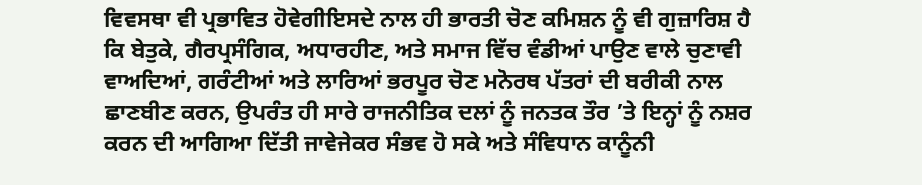ਵਿਵਸਥਾ ਵੀ ਪ੍ਰਭਾਵਿਤ ਹੋਵੇਗੀਇਸਦੇ ਨਾਲ ਹੀ ਭਾਰਤੀ ਚੋਣ ਕਮਿਸ਼ਨ ਨੂੰ ਵੀ ਗੁਜ਼ਾਰਿਸ਼ ਹੈ ਕਿ ਬੇਤੁਕੇ, ਗੈਰਪ੍ਰਸੰਗਿਕ, ਅਧਾਰਹੀਣ, ਅਤੇ ਸਮਾਜ ਵਿੱਚ ਵੰਡੀਆਂ ਪਾਉਣ ਵਾਲੇ ਚੁਣਾਵੀ ਵਾਅਦਿਆਂ, ਗਰੰਟੀਆਂ ਅਤੇ ਲਾਰਿਆਂ ਭਰਪੂਰ ਚੋਣ ਮਨੋਰਥ ਪੱਤਰਾਂ ਦੀ ਬਰੀਕੀ ਨਾਲ ਛਾਣਬੀਣ ਕਰਨ, ਉਪਰੰਤ ਹੀ ਸਾਰੇ ਰਾਜਨੀਤਿਕ ਦਲਾਂ ਨੂੰ ਜਨਤਕ ਤੌਰ ’ਤੇ ਇਨ੍ਹਾਂ ਨੂੰ ਨਸ਼ਰ ਕਰਨ ਦੀ ਆਗਿਆ ਦਿੱਤੀ ਜਾਵੇਜੇਕਰ ਸੰਭਵ ਹੋ ਸਕੇ ਅਤੇ ਸੰਵਿਧਾਨ ਕਾਨੂੰਨੀ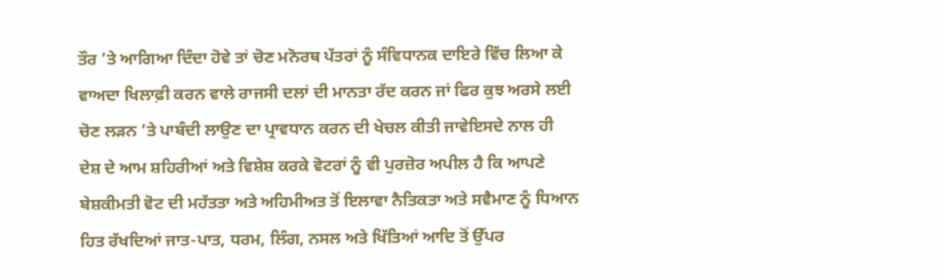ਤੌਰ ’ਤੇ ਆਗਿਆ ਦਿੰਦਾ ਹੋਵੇ ਤਾਂ ਚੋਣ ਮਨੋਰਥ ਪੱਤਰਾਂ ਨੂੰ ਸੰਵਿਧਾਨਕ ਦਾਇਰੇ ਵਿੱਚ ਲਿਆ ਕੇ ਵਾਅਦਾ ਖਿਲਾਫ਼ੀ ਕਰਨ ਵਾਲੇ ਰਾਜਸੀ ਦਲਾਂ ਦੀ ਮਾਨਤਾ ਰੱਦ ਕਰਨ ਜਾਂ ਫਿਰ ਕੁਝ ਅਰਸੇ ਲਈ ਚੋਣ ਲੜਨ ’ਤੇ ਪਾਬੰਦੀ ਲਾਉਣ ਦਾ ਪ੍ਰਾਵਧਾਨ ਕਰਨ ਦੀ ਖੇਚਲ ਕੀਤੀ ਜਾਵੇਇਸਦੇ ਨਾਲ ਹੀ ਦੇਸ਼ ਦੇ ਆਮ ਸ਼ਹਿਰੀਆਂ ਅਤੇ ਵਿਸ਼ੇਸ਼ ਕਰਕੇ ਵੋਟਰਾਂ ਨੂੰ ਵੀ ਪੁਰਜ਼ੋਰ ਅਪੀਲ ਹੈ ਕਿ ਆਪਣੇ ਬੇਸ਼ਕੀਮਤੀ ਵੋਟ ਦੀ ਮਹੱਤਤਾ ਅਤੇ ਅਹਿਮੀਅਤ ਤੋਂ ਇਲਾਵਾ ਨੈਤਿਕਤਾ ਅਤੇ ਸਵੈਮਾਣ ਨੂੰ ਧਿਆਨ ਹਿਤ ਰੱਖਦਿਆਂ ਜਾਤ-ਪਾਤ, ਧਰਮ, ਲਿੰਗ, ਨਸਲ ਅਤੇ ਖਿੱਤਿਆਂ ਆਦਿ ਤੋਂ ਉੱਪਰ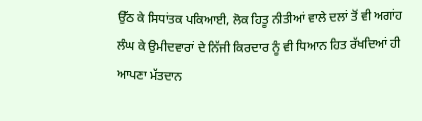ਉੱਠ ਕੇ ਸਿਧਾਂਤਕ ਪਕਿਆਈ, ਲੋਕ ਹਿਤੂ ਨੀਤੀਆਂ ਵਾਲੇ ਦਲਾਂ ਤੋਂ ਵੀ ਅਗਾਂਹ ਲੰਘ ਕੇ ਉਮੀਦਵਾਰਾਂ ਦੇ ਨਿੱਜੀ ਕਿਰਦਾਰ ਨੂੰ ਵੀ ਧਿਆਨ ਹਿਤ ਰੱਖਦਿਆਂ ਹੀ ਆਪਣਾ ਮੱਤਦਾਨ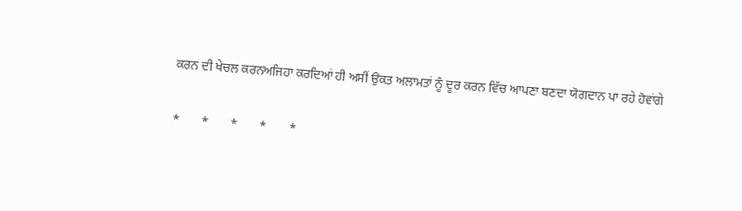ਕਰਨ ਦੀ ਖੇਚਲ ਕਰਨਅਜਿਹਾ ਕਰਦਿਆਂ ਹੀ ਅਸੀਂ ਉਕਤ ਅਲਾਮਤਾਂ ਨੂੰ ਦੂਰ ਕਰਨ ਵਿੱਚ ਆਪਣਾ ਬਣਦਾ ਯੋਗਦਾਨ ਪਾ ਰਹੇ ਹੋਵਾਂਗੇ

*       *       *       *       *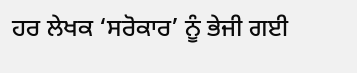ਹਰ ਲੇਖਕ ‘ਸਰੋਕਾਰ’ ਨੂੰ ਭੇਜੀ ਗਈ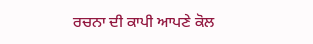ਰਚਨਾ ਦੀ ਕਾਪੀ ਆਪਣੇ ਕੋਲ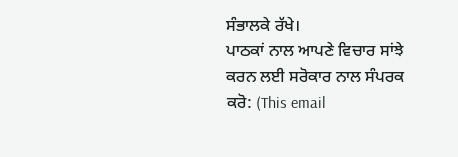ਸੰਭਾਲਕੇ ਰੱਖੇ।
ਪਾਠਕਾਂ ਨਾਲ ਆਪਣੇ ਵਿਚਾਰ ਸਾਂਝੇ ਕਰਨ ਲਈ ਸਰੋਕਾਰ ਨਾਲ ਸੰਪਰਕ ਕਰੋ: (This email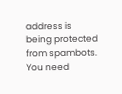address is being protected from spambots. You need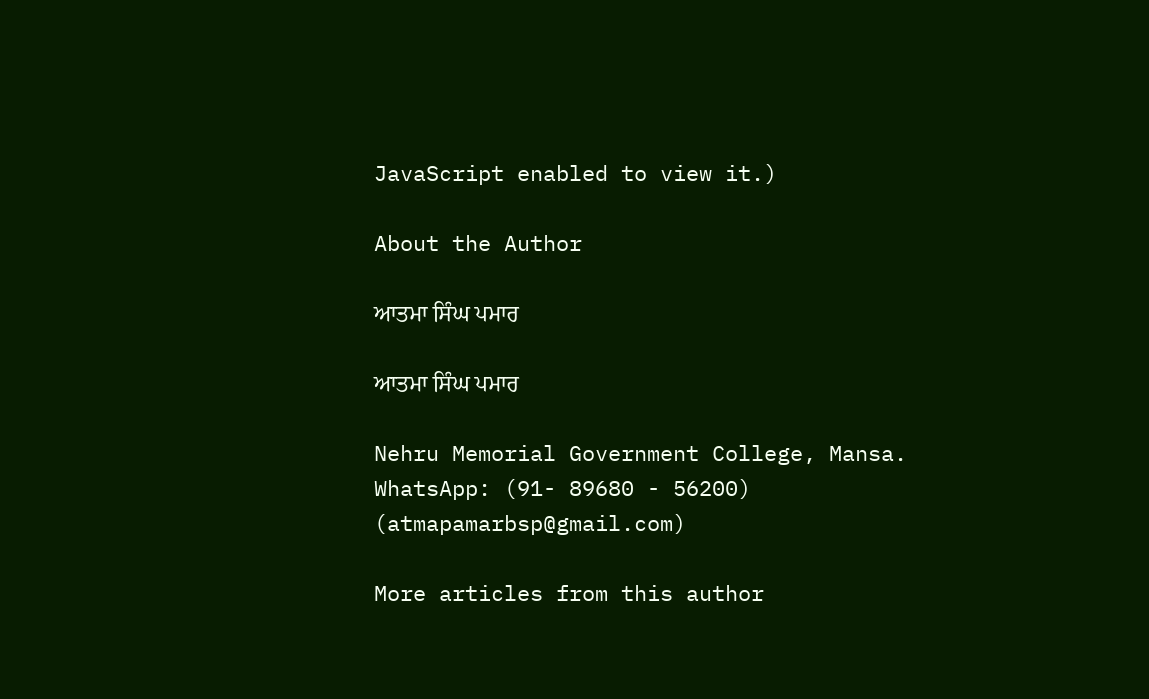JavaScript enabled to view it.)

About the Author

ਆਤਮਾ ਸਿੰਘ ਪਮਾਰ

ਆਤਮਾ ਸਿੰਘ ਪਮਾਰ

Nehru Memorial Government College, Mansa.
WhatsApp: (91- 89680 - 56200)
(atmapamarbsp@gmail.com)

More articles from this author